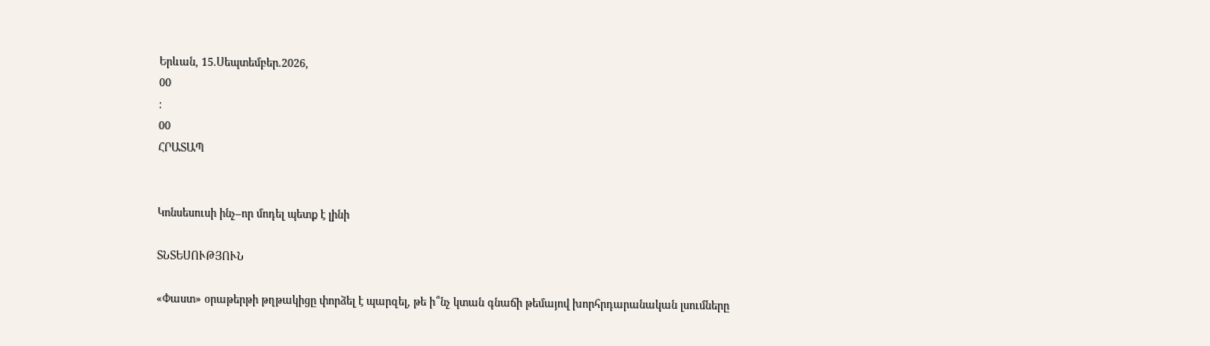Երևան, 15.Սեպտեմբեր.2026,
00
:
00
ՀՐԱՏԱՊ


Կոնսեսուսի ինչ–որ մոդել պետք է լինի

ՏՆՏԵՍՈՒԹՅՈՒՆ

«Փաստ» օրաթերթի թղթակիցը փորձել է պարզել, թե ի՞նչ կտան գնաճի թեմայով խորհրդարանական լսումները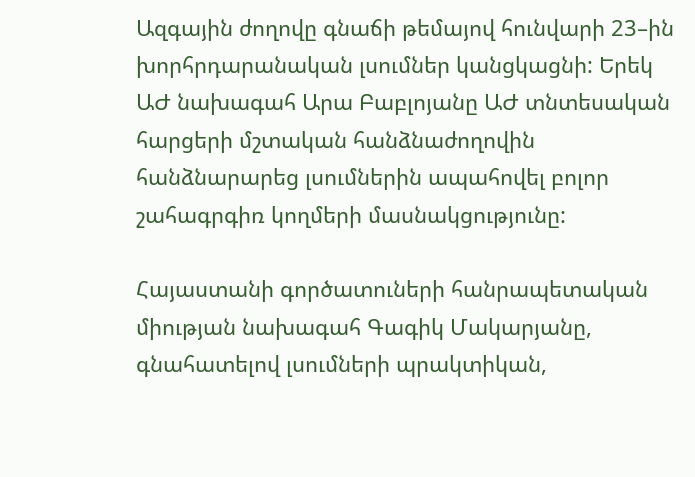Ազգային ժողովը գնաճի թեմայով հունվարի 23–ին խորհրդարանական լսումներ կանցկացնի: Երեկ ԱԺ նախագահ Արա Բաբլոյանը ԱԺ տնտեսական հարցերի մշտական հանձնաժողովին հանձնարարեց լսումներին ապահովել բոլոր շահագրգիռ կողմերի մասնակցությունը:

Հայաստանի գործատուների հանրապետական միության նախագահ Գագիկ Մակարյանը, գնահատելով լսումների պրակտիկան,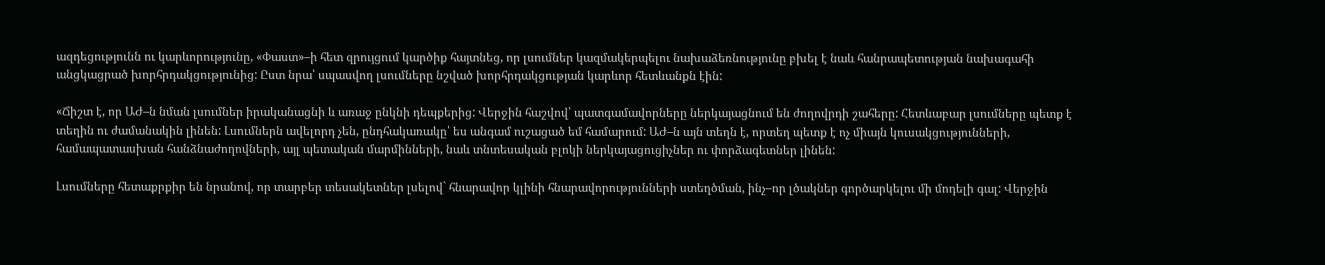ազդեցությունն ու կարևորությունը, «Փաստ»–ի հետ զրույցում կարծիք հայտնեց, որ լսումներ կազմակերպելու նախաձեռնությունը բխել է նաև հանրապետության նախագահի անցկացրած խորհրդակցությունից: Ըստ նրա՝ սպասվող լսումները նշված խորհրդակցության կարևոր հետևանքն էին:

«Ճիշտ է, որ ԱԺ–ն նման լսումներ իրականացնի և առաջ ընկնի դեպքերից: Վերջին հաշվով՝ պատգամավորները ներկայացնում են ժողովրդի շահերը: Հետևաբար լսումները պետք է տեղին ու ժամանակին լինեն: Լսումներն ավելորդ չեն, ընդհակառակը՝ ես անգամ ուշացած եմ համարում: ԱԺ–ն այն տեղն է, որտեղ պետք է ոչ միայն կուսակցությունների, համապատասխան հանձնաժողովների, այլ պետական մարմինների, նաև տնտեսական բլոկի ներկայացուցիչներ ու փորձագետներ լինեն:

Լսումները հետաքրքիր են նրանով, որ տարբեր տեսակետներ լսելով` հնարավոր կլինի հնարավորությունների ստեղծման, ինչ–որ լծակներ գործարկելու մի մոդելի գալ: Վերջին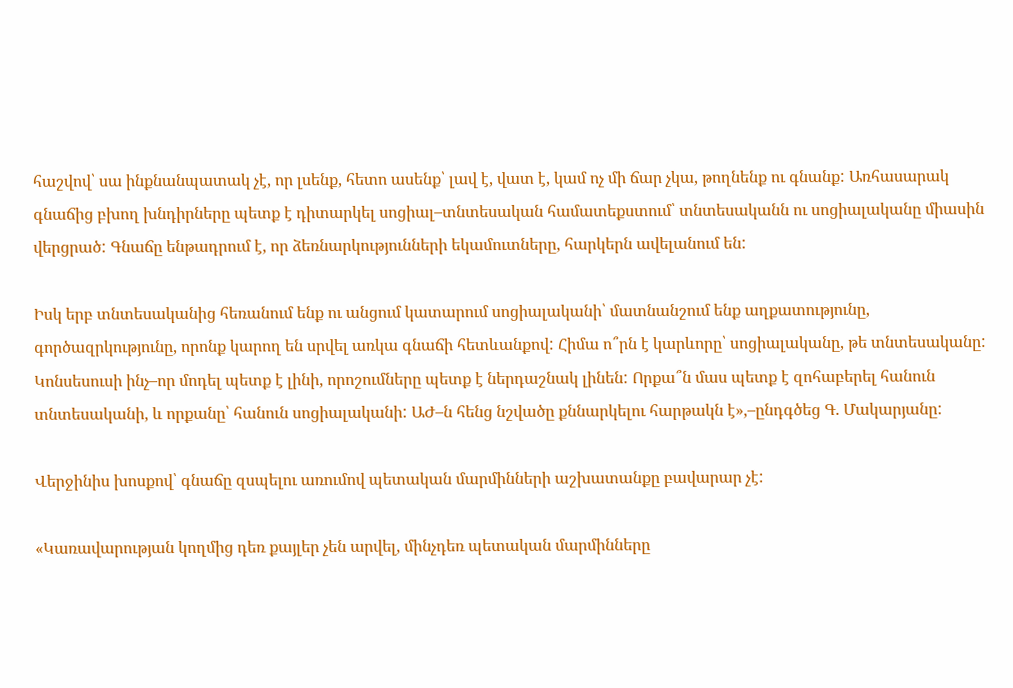հաշվով՝ սա ինքնանպատակ չէ, որ լսենք, հետո ասենք՝ լավ է, վատ է, կամ ոչ մի ճար չկա, թողնենք ու գնանք: Առհասարակ գնաճից բխող խնդիրները պետք է դիտարկել սոցիալ–տնտեսական համատեքստում՝ տնտեսականն ու սոցիալականը միասին վերցրած: Գնաճը ենթադրում է, որ ձեռնարկությունների եկամուտները, հարկերն ավելանում են:

Իսկ երբ տնտեսականից հեռանում ենք ու անցում կատարում սոցիալականի՝ մատնանշում ենք աղքատությունը, գործազրկությունը, որոնք կարող են սրվել առկա գնաճի հետևանքով: Հիմա ո՞րն է կարևորը՝ սոցիալականը, թե տնտեսականը: Կոնսեսուսի ինչ–որ մոդել պետք է լինի, որոշումները պետք է ներդաշնակ լինեն: Որքա՞ն մաս պետք է զոհաբերել հանուն տնտեսականի, և որքանը՝ հանուն սոցիալականի: ԱԺ–ն հենց նշվածը քննարկելու հարթակն է»,–ընդգծեց Գ. Մակարյանը:

Վերջինիս խոսքով՝ գնաճը զսպելու առումով պետական մարմինների աշխատանքը բավարար չէ:

«Կառավարության կողմից դեռ քայլեր չեն արվել, մինչդեռ պետական մարմինները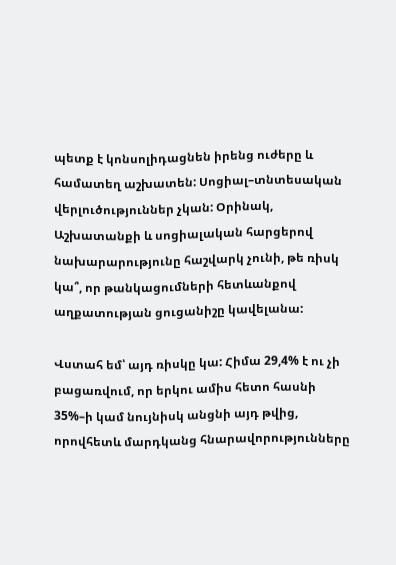պետք է կոնսոլիդացնեն իրենց ուժերը և համատեղ աշխատեն: Սոցիալ–տնտեսական վերլուծություններ չկան: Օրինակ, Աշխատանքի և սոցիալական հարցերով նախարարությունը հաշվարկ չունի, թե ռիսկ կա՞, որ թանկացումների հետևանքով աղքատության ցուցանիշը կավելանա:

Վստահ եմ՝ այդ ռիսկը կա: Հիմա 29,4% է ու չի բացառվում, որ երկու ամիս հետո հասնի 35%–ի կամ նույնիսկ անցնի այդ թվից, որովհետև մարդկանց հնարավորությունները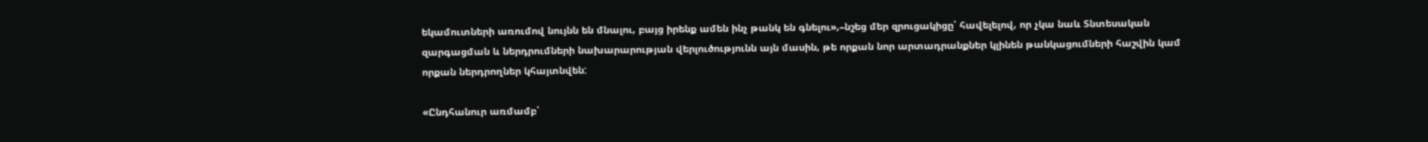եկամուտների առումով նույնն են մնալու, բայց իրենք ամեն ինչ թանկ են գնելու»,–նշեց մեր զրուցակիցը՝ հավելելով, որ չկա նաև Տնտեսական զարգացման և ներդրումների նախարարության վերլուծությունն այն մասին, թե որքան նոր արտադրանքներ կլինեն թանկացումների հաշվին կամ որքան ներդրողներ կհայտնվեն:

«Ընդհանուր առմամբ՝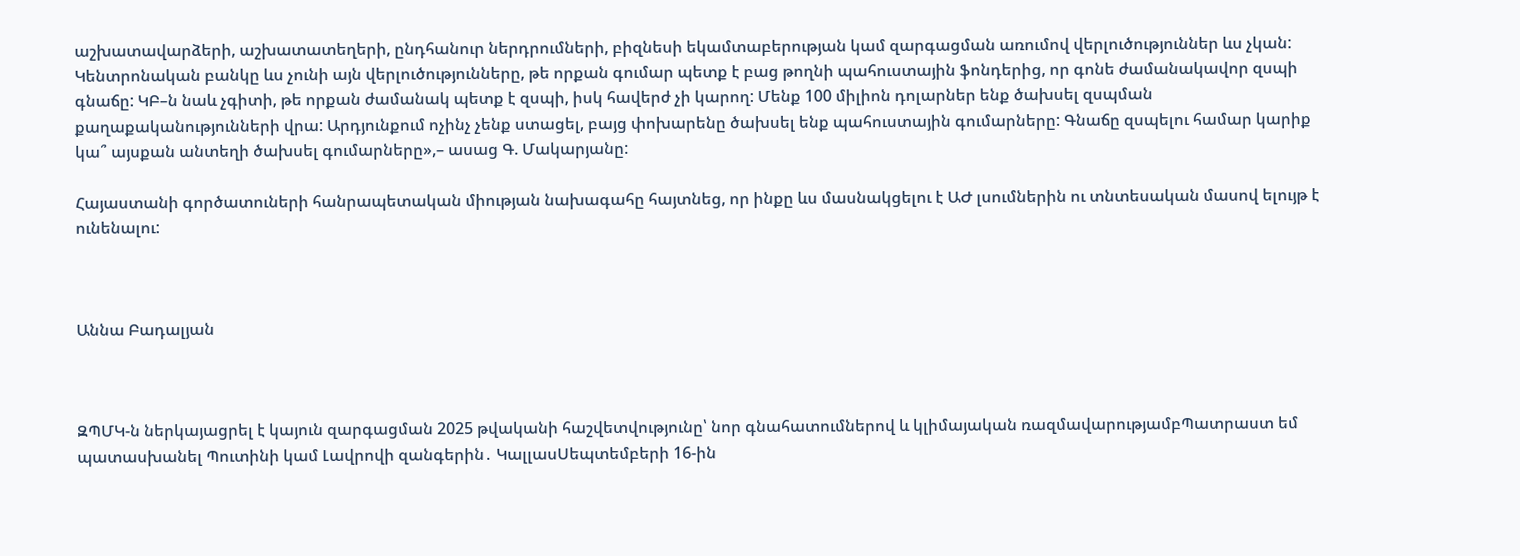աշխատավարձերի, աշխատատեղերի, ընդհանուր ներդրումների, բիզնեսի եկամտաբերության կամ զարգացման առումով վերլուծություններ ևս չկան: Կենտրոնական բանկը ևս չունի այն վերլուծությունները, թե որքան գումար պետք է բաց թողնի պահուստային ֆոնդերից, որ գոնե ժամանակավոր զսպի գնաճը: ԿԲ–ն նաև չգիտի, թե որքան ժամանակ պետք է զսպի, իսկ հավերժ չի կարող: Մենք 100 միլիոն դոլարներ ենք ծախսել զսպման քաղաքականությունների վրա: Արդյունքում ոչինչ չենք ստացել, բայց փոխարենը ծախսել ենք պահուստային գումարները: Գնաճը զսպելու համար կարիք կա՞ այսքան անտեղի ծախսել գումարները»,– ասաց Գ. Մակարյանը:

Հայաստանի գործատուների հանրապետական միության նախագահը հայտնեց, որ ինքը ևս մասնակցելու է ԱԺ լսումներին ու տնտեսական մասով ելույթ է ունենալու:



Աննա Բադալյան



ԶՊՄԿ-ն ներկայացրել է կայուն զարգացման 2025 թվականի հաշվետվությունը՝ նոր գնահատումներով և կլիմայական ռազմավարությամբՊատրաստ եմ պատասխանել Պուտինի կամ Լավրովի զանգերին․ ԿալլասՍեպտեմբերի 16-ին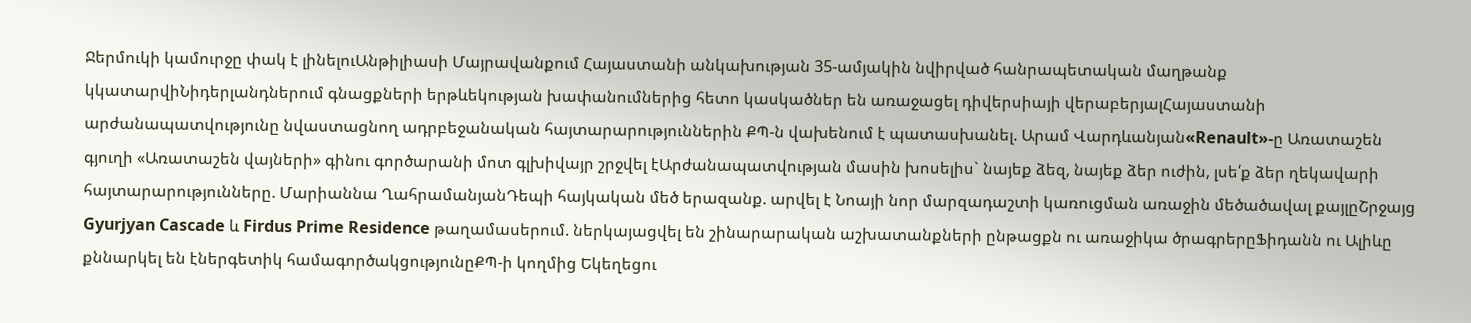Ջերմուկի կամուրջը փակ է լինելուԱնթիլիասի Մայրավանքում Հայաստանի անկախության 35-ամյակին նվիրված հանրապետական մաղթանք կկատարվիՆիդերլանդներում գնացքների երթևեկության խափանումներից հետո կասկածներ են առաջացել դիվերսիայի վերաբերյալՀայաստանի արժանապատվությունը նվաստացնող ադրբեջանական հայտարարություններին ՔՊ-ն վախենում է պատասխանել. Արամ Վարդևանյան«Renault»-ը Առատաշեն գյուղի «Առատաշեն վայների» գինու գործարանի մոտ գլխիվայր շրջվել էԱրժանապատվության մասին խոսելիս` նայեք ձեզ, նայեք ձեր ուժին, լսե՛ք ձեր ղեկավարի հայտարարությունները. Մարիաննա ՂահրամանյանԴեպի հայկական մեծ երազանք. արվել է Նոայի նոր մարզադաշտի կառուցման առաջին մեծածավալ քայլըՇրջայց Gyurjyan Cascade և Firdus Prime Residence թաղամասերում. ներկայացվել են շինարարական աշխատանքների ընթացքն ու առաջիկա ծրագրերըՖիդանն ու Ալիևը քննարկել են էներգետիկ համագործակցությունըՔՊ-ի կողմից Եկեղեցու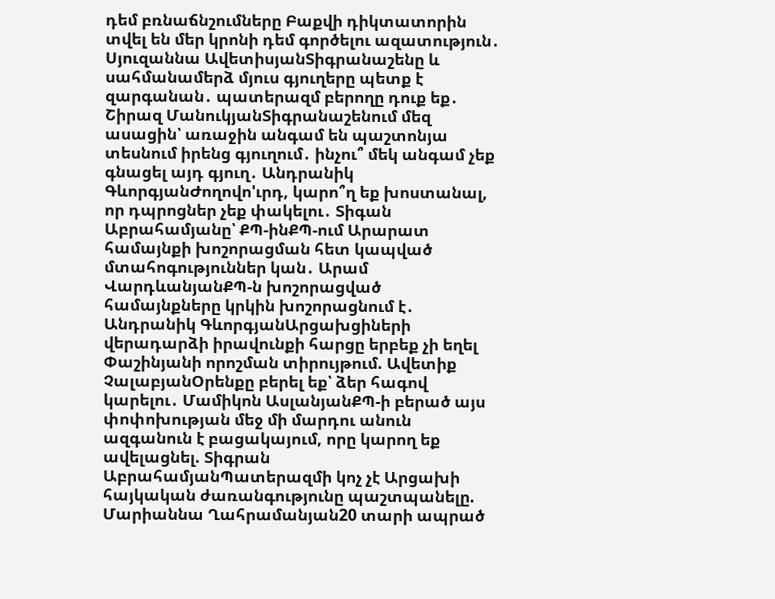դեմ բռնաճնշումները Բաքվի դիկտատորին տվել են մեր կրոնի դեմ գործելու ազատություն․ Սյուզաննա ԱվետիսյանՏիգրանաշենը և սահմանամերձ մյուս գյուղերը պետք է զարգանան․ պատերազմ բերողը դուք եք․ Շիրազ ՄանուկյանՏիգրանաշենում մեզ ասացին՝ առաջին անգամ են պաշտոնյա տեսնում իրենց գյուղում․ ինչու՞ մեկ անգամ չեք գնացել այդ գյուղ․ Անդրանիկ ԳևորգյանԺողովո'ւրդ, կարո՞ղ եք խոստանալ, որ դպրոցներ չեք փակելու․ Տիգան Աբրահամյանը՝ ՔՊ-ինՔՊ-ում Արարատ համայնքի խոշորացման հետ կապված մտահոգություններ կան․ Արամ ՎարդևանյանՔՊ-ն խոշորացված համայնքները կրկին խոշորացնում է․ Անդրանիկ ԳևորգյանԱրցախցիների վերադարձի իրավունքի հարցը երբեք չի եղել Փաշինյանի որոշման տիրույթում. Ավետիք ՉալաբյանՕրենքը բերել եք՝ ձեր հագով կարելու․ Մամիկոն ԱսլանյանՔՊ-ի բերած այս փոփոխության մեջ մի մարդու անուն ազգանուն է բացակայում, որը կարող եք ավելացնել. Տիգրան ԱբրահամյանՊատերազմի կոչ չէ Արցախի հայկական ժառանգությունը պաշտպանելը. Մարիաննա Ղահրամանյան20 տարի ապրած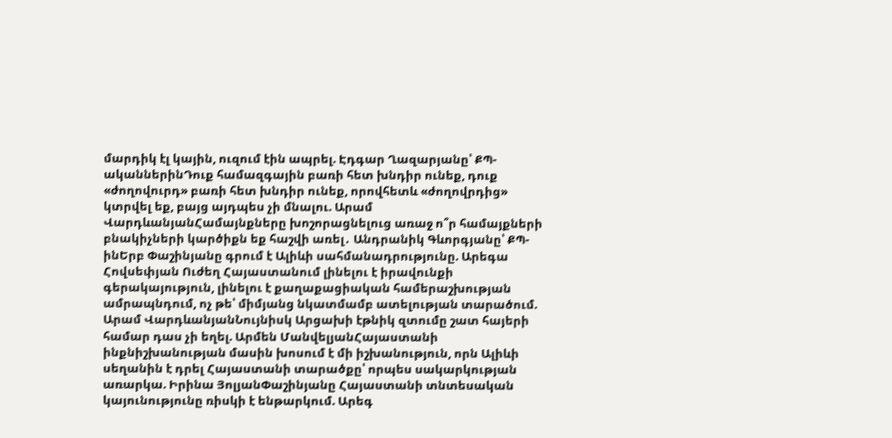մարդիկ էլ կային, ուզում էին ապրել. Էդգար Ղազարյանը՝ ՔՊ-ականներինԴուք համազգային բառի հետ խնդիր ունեք, դուք «ժողովուրդ» բառի հետ խնդիր ունեք, որովհետև «ժողովրդից» կտրվել եք, բայց այդպես չի մնալու. Արամ ՎարդևանյանՀամայնքները խոշորացնելուց առաջ ո՞ր համայքների բնակիչների կարծիքն եք հաշվի առել․ Անդրանիկ Գևորգյանը՝ ՔՊ-ինԵրբ Փաշինյանը գրում է Ալիևի սահմանադրությունը. Արեգա Հովսեփյան Ուժեղ Հայաստանում լինելու է իրավունքի գերակայություն, լինելու է քաղաքացիական համերաշխության ամրապնդում, ոչ թե՝ միմյանց նկատմամբ ատելության տարածում. Արամ ՎարդևանյանՆույնիսկ Արցախի էթնիկ զտումը շատ հայերի համար դաս չի եղել. Արմեն ՄանվելյանՀայաստանի ինքնիշխանության մասին խոսում է մի իշխանություն, որն Ալիևի սեղանին է դրել Հայաստանի տարածքը՝ որպես սակարկության առարկա. Իրինա ՅոլյանՓաշինյանը Հայաստանի տնտեսական կայունությունը ռիսկի է ենթարկում. Արեգ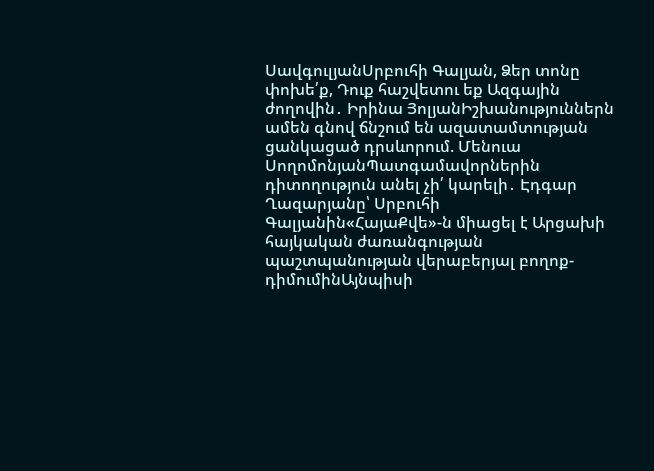ՍավգուլյանՍրբուհի Գալյան, Ձեր տոնը փոխե՛ք, Դուք հաշվետու եք Ազգային ժողովին․ Իրինա ՅոլյանԻշխանություններն ամեն գնով ճնշում են ազատամտության ցանկացած դրսևորում. Մենուա ՍողոմոնյանՊատգամավորներին դիտողություն անել չի՛ կարելի․ Էդգար Ղազարյանը՝ Սրբուհի Գալյանին«ՀայաՔվե»-ն միացել է Արցախի հայկական ժառանգության պաշտպանության վերաբերյալ բողոք-դիմումինԱյնպիսի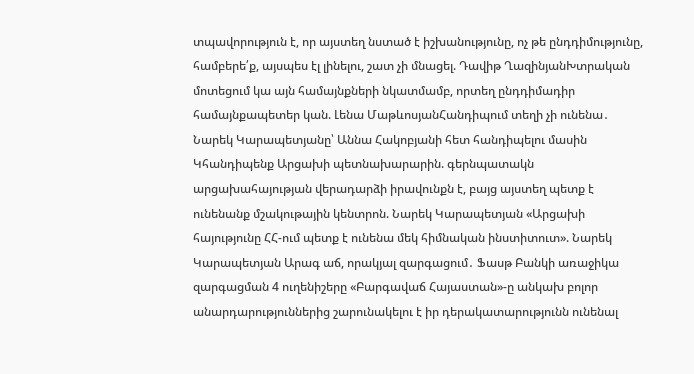տպավորություն է, որ այստեղ նստած է իշխանությունը, ոչ թե ընդդիմությունը, համբերե՛ք, այսպես էլ լինելու, շատ չի մնացել. Դավիթ ՂազինյանԽտրական մոտեցում կա այն համայնքների նկատմամբ, որտեղ ընդդիմադիր համայնքապետեր կան. Լենա ՄաթևոսյանՀանդիպում տեղի չի ունենա․ Նարեկ Կարապետյանը՝ Աննա Հակոբյանի հետ հանդիպելու մասին Կհանդիպենք Արցախի պետնախարարին. գերնպատակն արցախահայության վերադարձի իրավունքն է, բայց այստեղ պետք է ունենանք մշակութային կենտրոն. Նարեկ Կարապետյան «Արցախի հայությունը ՀՀ-ում պետք է ունենա մեկ հիմնական ինստիտուտ». Նարեկ Կարապետյան Արագ աճ, որակյալ զարգացում․ Ֆասթ Բանկի առաջիկա զարգացման 4 ուղենիշերը «Բարգավաճ Հայաստան»-ը անկախ բոլոր անարդարություններից շարունակելու է իր դերակատարությունն ունենալ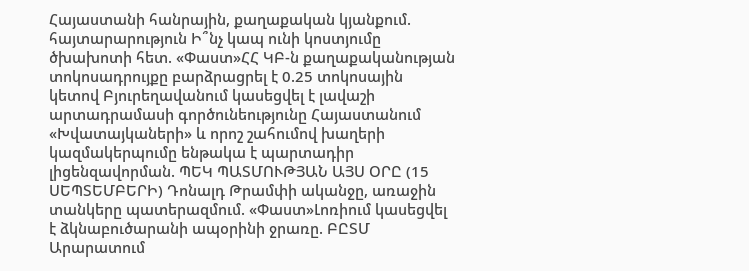Հայաստանի հանրային, քաղաքական կյանքում. հայտարարություն Ի՞նչ կապ ունի կոստյումը ծխախոտի հետ. «Փաստ»ՀՀ ԿԲ-ն քաղաքականության տոկոսադրույքը բարձրացրել է 0.25 տոկոսային կետով Բյուրեղավանում կասեցվել է լավաշի արտադրամասի գործունեությունը Հայաստանում «Խվատայկաների» և որոշ շահումով խաղերի կազմակերպումը ենթակա է պարտադիր լիցենզավորման. ՊԵԿ ՊԱՏՄՈՒԹՅԱՆ ԱՅՍ ՕՐԸ (15 ՍԵՊՏԵՄԲԵՐԻ) Դոնալդ Թրամփի ականջը, առաջին տանկերը պատերազմում. «Փաստ»Լոռիում կասեցվել է ձկնաբուծարանի ապօրինի ջրառը. ԲԸՏՄ Արարատում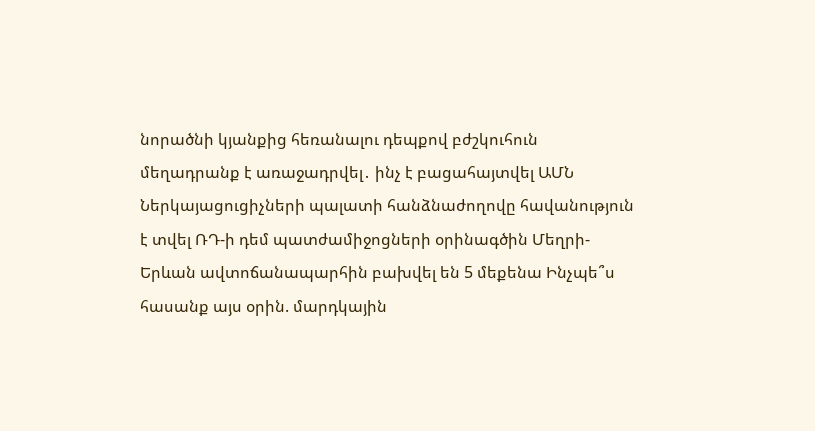նորածնի կյանքից հեռանալու դեպքով բժշկուհուն մեղադրանք է առաջադրվել․ ինչ է բացահայտվել ԱՄՆ Ներկայացուցիչների պալատի հանձնաժողովը հավանություն է տվել ՌԴ-ի դեմ պատժամիջոցների օրինագծին Մեղրի-Երևան ավտոճանապարհին բախվել են 5 մեքենա Ինչպե՞ս հասանք այս օրին. մարդկային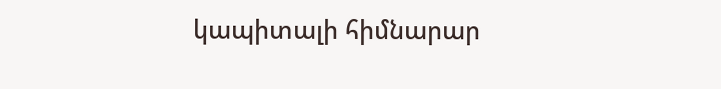կապիտալի հիմնարար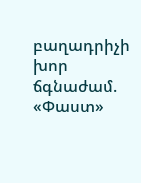բաղադրիչի խոր ճգնաժամ. «Փաստ»